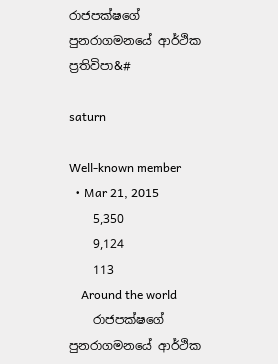රාජපක්ෂගේ පුනරාගමනයේ ආර්ථික ප්‍රතිවිපා&#

saturn

Well-known member
  • Mar 21, 2015
    5,350
    9,124
    113
    Around the world
    රාජපක්ෂගේ පුනරාගමනයේ ආර්ථික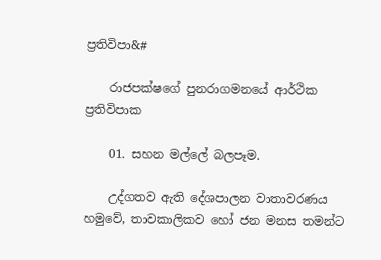ප්‍රතිවිපා&#

    රාජපක්ෂගේ පුනරාගමනයේ ආර්ථික ප්‍රතිවිපාක

    01. සහන මල්ලේ බලපෑම.

    උද්ගතව ඇති දේශපාලන වාතාවරණය හමුවේ, තාවකාලිකව හෝ ජන මනස තමන්ට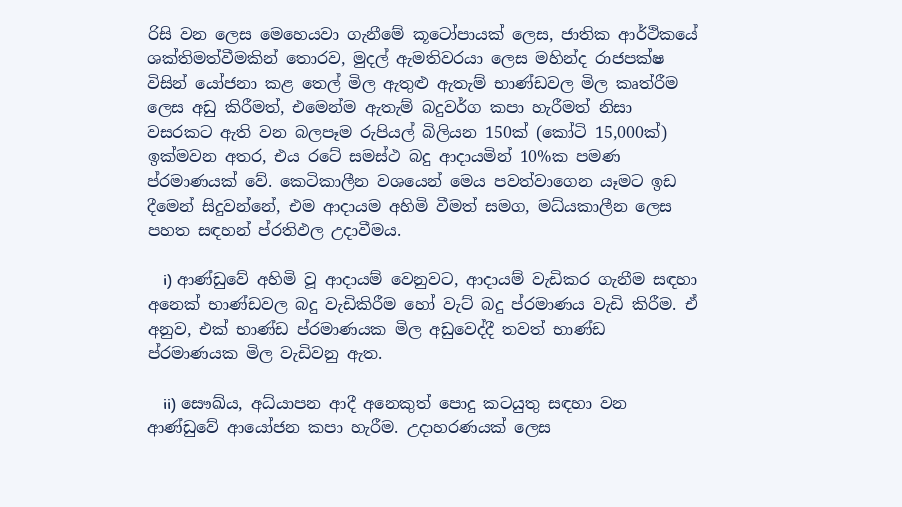රිසි වන ලෙස මෙහෙයවා ගැනීමේ කූටෝපායක් ලෙස, ජාතික ආර්ථිකයේ ශක්තිමත්වීමකින් තොරව, මුදල් ඇමතිවරයා ලෙස මහින්ද රාජපක්ෂ විසින් යෝජනා කළ තෙල් මිල ඇතුළු ඇතැම් භාණ්ඩවල මිල කෘත්රීම ලෙස අඩු කිරීමත්, එමෙන්ම ඇතැම් බදුවර්ග කපා හැරීමත් නිසා වසරකට ඇති වන බලපෑම රුපියල් බිලියන 150ක් (කෝටි 15,000ක්) ඉක්මවන අතර, එය රටේ සමස්ථ බදු ආදායමින් 10%ක පමණ ප්රමාණයක් වේ. කෙටිකාලීන වශයෙන් මෙය පවත්වාගෙන යෑමට ඉඩ දීමෙන් සිදුවන්නේ, එම ආදායම අහිමි වීමත් සමග, මධ්යකාලීන ලෙස පහත සඳහන් ප්රතිඵල උදාවීමය.

    i) ආණ්ඩුවේ අහිමි වූ ආදායම් වෙනුවට, ආදායම් වැඩිකර ගැනීම සඳහා අනෙක් භාණ්ඩවල බදු වැඩිකිරීම හෝ වැට් බදු ප්රමාණය වැඩි කිරීම. ඒ අනුව, එක් භාණ්ඩ ප්රමාණයක මිල අඩුවෙද්දී තවත් භාණ්ඩ ප්රමාණයක මිල වැඩිවනු ඇත.

    ii) සෞඛ්ය, අධ්යාපන ආදී අනෙකුත් පොදු කටයුතු සඳහා වන ආණ්ඩුවේ ආයෝජන කපා හැරීම. උදාහරණයක් ලෙස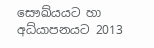සෞඛ්යයට හා අධ්යාපනයට 2013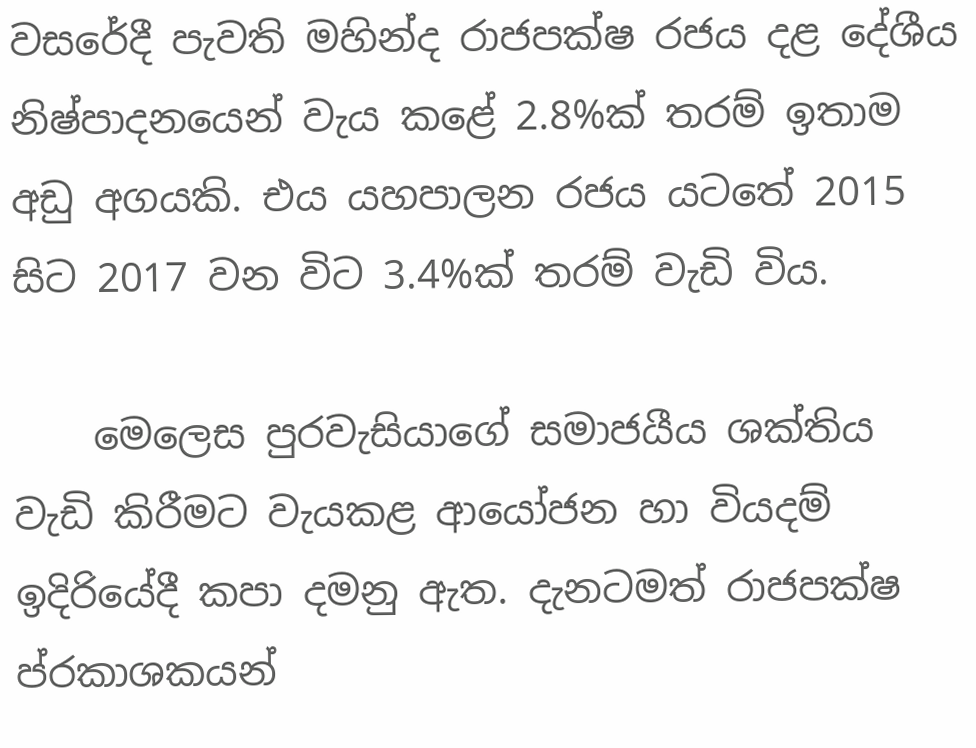වසරේදී පැවති මහින්ද රාජපක්ෂ රජය දළ දේශීය නිෂ්පාදනයෙන් වැය කළේ 2.8%ක් තරම් ඉතාම අඩු අගයකි. එය යහපාලන රජය යටතේ 2015 සිට 2017 වන විට 3.4%ක් තරම් වැඩි විය.

    මෙලෙස පුරවැසියාගේ සමාජයීය ශක්තිය වැඩි කිරීමට වැයකළ ආයෝජන හා වියදම් ඉදිරියේදී කපා දමනු ඇත. දැනටමත් රාජපක්ෂ ප්රකාශකයන්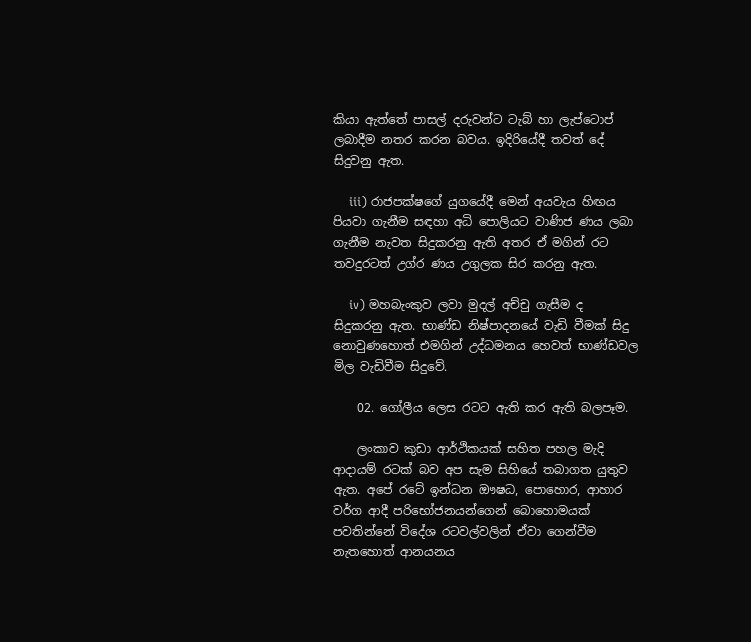කියා ඇත්තේ පාසල් දරුවන්ට ටැබ් හා ලැප්ටොප් ලබාදීම නතර කරන බවය. ඉදිරියේදී තවත් දේ සිදුවනු ඇත.

    iii) රාජපක්ෂගේ යුගයේදී මෙන් අයවැය හිඟය පියවා ගැනීම සඳහා අධි පොලියට වාණිජ ණය ලබා ගැනීම නැවත සිදුකරනු ඇති අතර ඒ මගින් රට තවදුරටත් උග්ර ණය උගුලක සිර කරනු ඇත.

    iv) මහබැංකුව ලවා මුදල් අච්චු ගැසීම ද සිදුකරනු ඇත. භාණ්ඩ නිෂ්පාදනයේ වැඩි වීමක් සිදු නොවුණහොත් එමගින් උද්ධමනය හෙවත් භාණ්ඩවල මිල වැඩිවීම සිදුවේ.

    02. ගෝලීය ලෙස රටට ඇති කර ඇති බලපෑම.

    ලංකාව කුඩා ආර්ථිකයක් සහිත පහල මැදි ආදායම් රටක් බව අප සැම සිහියේ තබාගත යුතුව ඇත. අපේ රටේ ඉන්ධන ඖෂධ, පොහොර, ආහාර වර්ග ආදී පරිභෝජනයන්ගෙන් බොහොමයක් පවතින්නේ විදේශ රටවල්වලින් ඒවා ගෙන්වීම නැතහොත් ආනයනය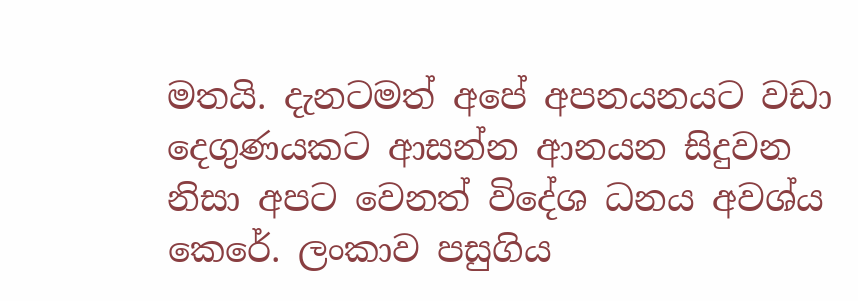මතයි. දැනටමත් අපේ අපනයනයට වඩා දෙගුණයකට ආසන්න ආනයන සිදුවන නිසා අපට වෙනත් විදේශ ධනය අවශ්ය කෙරේ. ලංකාව පසුගිය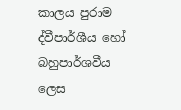කාලය පුරාම ද්වීපාර්ශීය හෝ බහුපාර්ශවීය ලෙස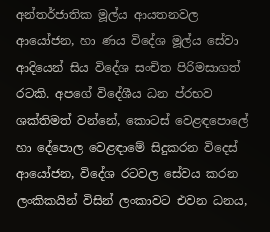අන්තර්ජාතික මූල්ය ආයතනවල ආයෝජන, හා ණය විදේශ මූල්ය සේවා ආදියෙන් සිය විදේශ සංචිත පිරිමසාගත් රටකි. අපගේ විදේශීය ධන ප්රභව ශක්තිමත් වන්නේ, කොටස් වෙළඳපොලේ හා දේපොල වෙළඳාමේ සිදුකරන විදෙස් ආයෝජන, විදේශ රටවල සේවය කරන ලංකිකයින් විසින් ලංකාවට එවන ධනය,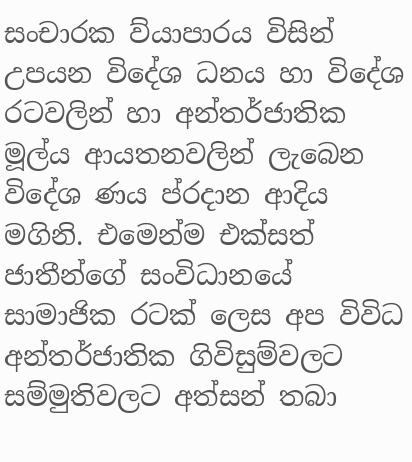සංචාරක ව්යාපාරය විසින් උපයන විදේශ ධනය හා විදේශ රටවලින් හා අන්තර්ජාතික මූල්ය ආයතනවලින් ලැබෙන විදේශ ණය ප්රදාන ආදිය මගිනි. එමෙන්ම එක්සත් ජාතීන්ගේ සංවිධානයේ සාමාජික රටක් ලෙස අප විවිධ අන්තර්ජාතික ගිවිසුම්වලට සම්මුතිවලට අත්සන් තබා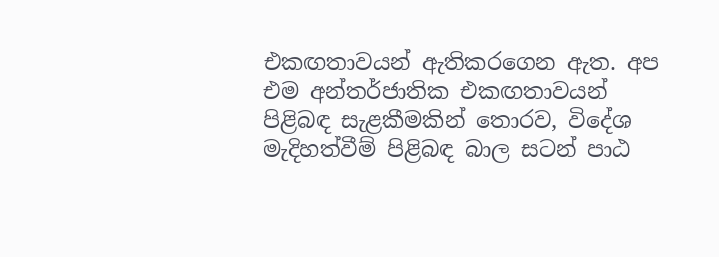එකඟතාවයන් ඇතිකරගෙන ඇත. අප එම අන්තර්ජාතික එකඟතාවයන් පිළිබඳ සැළකීමකින් තොරව, විදේශ මැදිහත්වීම් පිළිබඳ බාල සටන් පාඨ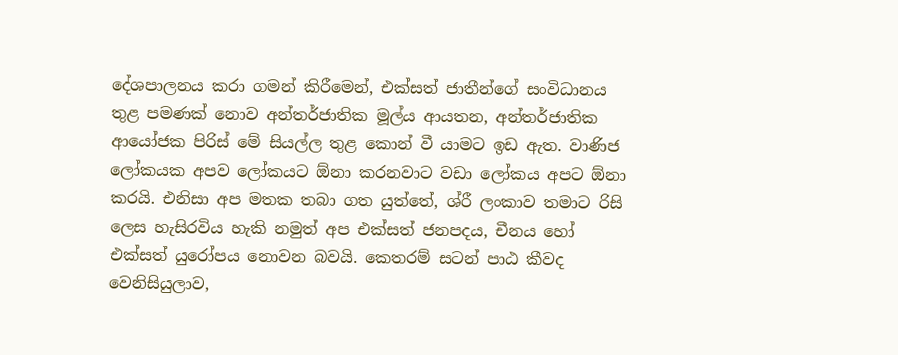දේශපාලනය කරා ගමන් කිරීමෙන්, එක්සත් ජාතීන්ගේ සංවිධානය තුළ පමණක් නොව අන්තර්ජාතික මූල්ය ආයතන, අන්තර්ජාතික ආයෝජක පිරිස් මේ සියල්ල තුළ කොන් වී යාමට ඉඩ ඇත. වාණිජ ලෝකයක අපව ලෝකයට ඕනා කරනවාට වඩා ලෝකය අපට ඕනා කරයි. එනිසා අප මතක තබා ගත යුත්තේ, ශ්රී ලංකාව තමාට රිසි ලෙස හැසිරවිය හැකි නමුත් අප එක්සත් ජනපදය, චීනය හෝ එක්සත් යුරෝපය නොවන බවයි. කෙතරම් සටන් පාඨ කීවද වෙනිසියුලාව,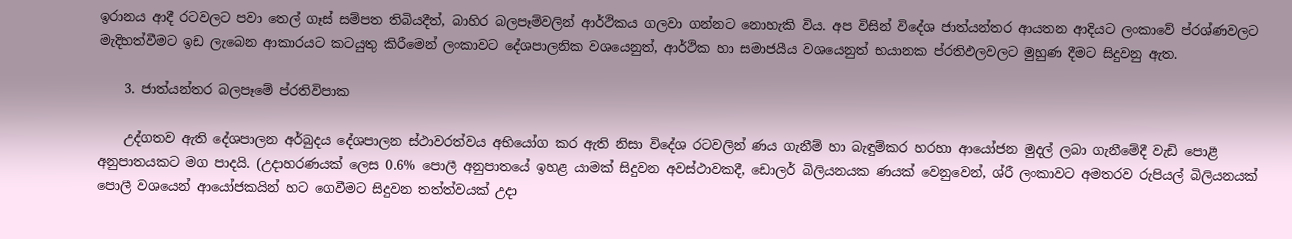ඉරානය ආදී රටවලට පවා තෙල් ගෑස් සම්පත තිබියදීත්, බාහිර බලපෑම්වලින් ආර්ථිකය ගලවා ගන්නට නොහැකි විය. අප විසින් විදේශ ජාත්යන්තර ආයතන ආදියට ලංකාවේ ප්රශ්ණවලට මැදිහත්වීමට ඉඩ ලැබෙන ආකාරයට කටයුතු කිරීමෙන් ලංකාවට දේශපාලනික වශයෙනුත්, ආර්ථික හා සමාජයීය වශයෙනුත් භයානක ප්රතිඵලවලට මුහුණ දීමට සිදුවනු ඇත.

    3. ජාත්යන්තර බලපෑමේ ප්රතිවිපාක

    උද්ගතව ඇති දේශපාලන අර්බුදය දේශපාලන ස්ථාවරත්වය අභියෝග කර ඇති නිසා විදේශ රටවලින් ණය ගැනීම් හා බැඳුම්කර හරහා ආයෝජන මුදල් ලබා ගැනීමේදී වැඩි පොළී අනුපාතයකට මග පාදයි. (උදාහරණයක් ලෙස 0.6% පොලී අනුපාතයේ ඉහළ යාමක් සිදුවන අවස්ථාවකදී, ඩොලර් බිලියනයක ණයක් වෙනුවෙන්, ශ්රී ලංකාවට අමතරව රුපියල් බිලියනයක් පොලී වශයෙන් ආයෝජකයින් හට ගෙවීමට සිදුවන තත්ත්වයක් උදා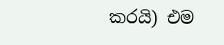කරයි) එම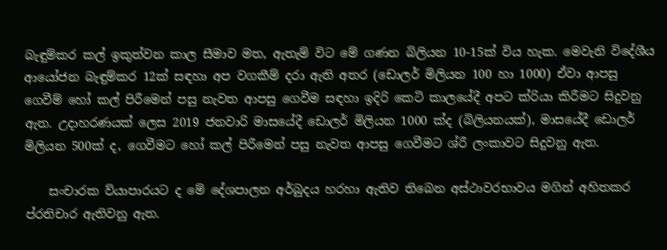බැඳුම්කර කල් ඉකුත්වන කාල සීමාව මත, ඇතැම් විට මේ ගණන බිලියන 10-15ක් විය හැක. මෙවැනි විදේශීය ආයෝජන බැඳුම්කර 12ක් සඳහා අප වගකීම් දරා ඇති අතර (ඩොලර් මිලියන 100 හා 1000) ඒවා ආපසු ගෙවීම් හෝ කල් පිරීමෙන් පසු නැවත ආපසු ගෙවීම සඳහා ඉදිරි කෙටි කාලයේදී අපට ක්රියා කිරීමට සිදුවනු ඇත. උදාහරණයක් ලෙස 2019 ජනවාරි මාසයේදී ඩොලර් මිලියන 1000 ක්ද (බිලියනයක්), මාසයේදී ඩොලර් මිලියන 500ක් ද, ගෙවීමට හෝ කල් පිරීමෙන් පසු නැවත ආපසු ගෙවීමට ශ්රී ලංකාවට සිදුවනු ඇත.

    සංචාරක ව්යාපාරයට ද මේ දේශපාලන අර්බුදය හරහා ඇතිව තිබෙන අස්ථාවරභාවය මගින් අහිතකර ප්රතිචාර ඇතිවනු ඇත.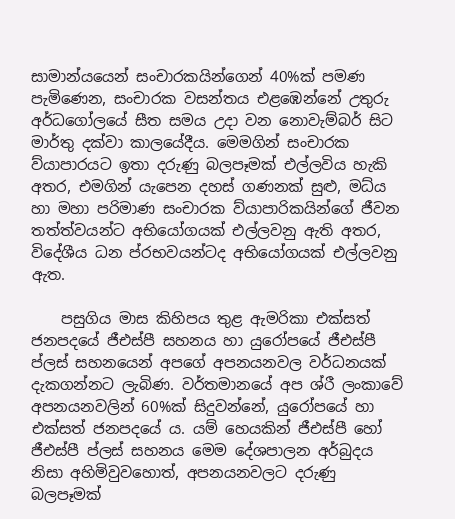සාමාන්යයෙන් සංචාරකයින්ගෙන් 40%ක් පමණ පැමිණෙන, සංචාරක වසන්තය එළඹෙන්නේ උතුරු අර්ධගෝලයේ සීත සමය උදා වන නොවැම්බර් සිට මාර්තු දක්වා කාලයේදීය. මෙමගින් සංචාරක ව්යාපාරයට ඉතා දරුණු බලපෑමක් එල්ලවිය හැකි අතර, එමගින් යැපෙන දහස් ගණනක් සුළු, මධ්ය හා මහා පරිමාණ සංචාරක ව්යාපාරිකයින්ගේ ජීවන තත්ත්වයන්ට අභියෝගයක් එල්ලවනු ඇති අතර, විදේශීය ධන ප්රභවයන්ටද අභියෝගයක් එල්ලවනු ඇත.

    පසුගිය මාස කිහිපය තුළ ඇමරිකා එක්සත් ජනපදයේ ජීඑස්පී සහනය හා යුරෝපයේ ජීඑස්පී ප්ලස් සහනයෙන් අපගේ අපනයනවල වර්ධනයක් දැකගන්නට ලැබිණ. වර්තමානයේ අප ශ්රී ලංකාවේ අපනයනවලින් 60%ක් සිදුවන්නේ, යුරෝපයේ හා එක්සත් ජනපදයේ ය. යම් හෙයකින් ජීඑස්පී හෝ ජීඑස්පී ප්ලස් සහනය මෙම දේශපාලන අර්බුදය නිසා අහිමිවුවහොත්, අපනයනවලට දරුණු බලපෑමක්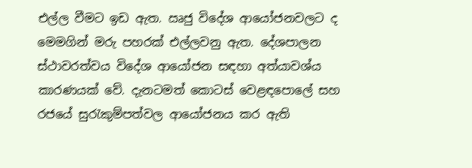එල්ල වීමට ඉඩ ඇත. ඍජු විදේශ ආයෝජනවලට ද මෙමගින් මරු පහරක් එල්ලවනු ඇත. දේශපාලන ස්ථාවරත්වය විදේශ ආයෝජන සඳහා අත්යාවශ්ය කාරණයක් වේ. දැනටමත් කොටස් වෙළඳපොලේ සහ රජයේ සුරැකුම්පත්වල ආයෝජනය කර ඇති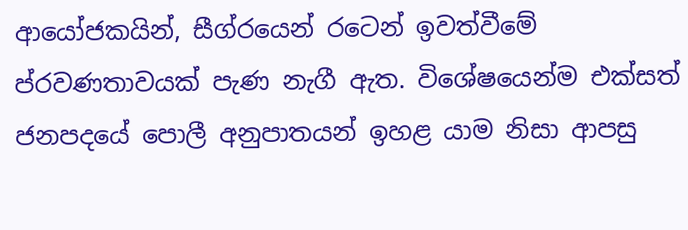ආයෝජකයින්, සීග්රයෙන් රටෙන් ඉවත්වීමේ ප්රවණතාවයක් පැණ නැගී ඇත. විශේෂයෙන්ම එක්සත් ජනපදයේ පොලී අනුපාතයන් ඉහළ යාම නිසා ආපසු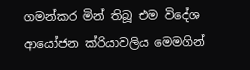ගමන්කර මින් තිබූ එම විදේශ ආයෝජන ක්රියාවලිය මෙමගින්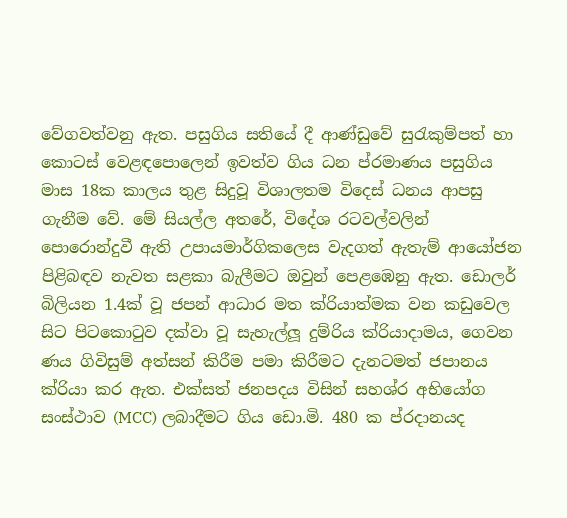වේගවත්වනු ඇත. පසුගිය සතියේ දී ආණ්ඩුවේ සුරැකුම්පත් හා කොටස් වෙළඳපොලෙන් ඉවත්ව ගිය ධන ප්රමාණය පසුගිය මාස 18ක කාලය තුළ සිදුවූ විශාලතම විදෙස් ධනය ආපසු ගැනීම වේ. මේ සියල්ල අතරේ, විදේශ රටවල්වලින් පොරොන්දුවී ඇති උපායමාර්ගිකලෙස වැදගත් ඇතැම් ආයෝජන පිළිබඳව නැවත සළකා බැලීමට ඔවුන් පෙළඹෙනු ඇත. ඩොලර් බිලියන 1.4ක් වූ ජපන් ආධාර මත ක්රියාත්මක වන කඩුවෙල සිට පිටකොටුව දක්වා වූ සැහැල්ලූ දුම්රිය ක්රියාදාමය, ගෙවන ණය ගිවිසුම් අත්සන් කිරීම පමා කිරීමට දැනටමත් ජපානය ක්රියා කර ඇත. එක්සත් ජනපදය විසින් සහශ්ර අභියෝග සංස්ථාව (MCC) ලබාදීමට ගිය ඩො.මි. 480 ක ප්රදානයද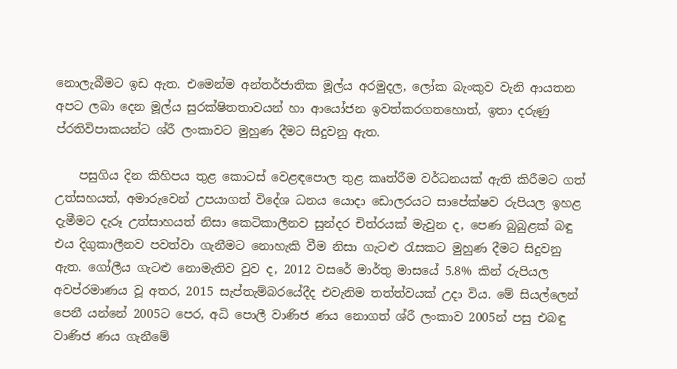නොලැබීමට ඉඩ ඇත. එමෙන්ම අන්තර්ජාතික මූල්ය අරමුදල, ලෝක බැංකුව වැනි ආයතන අපට ලබා දෙන මූල්ය සුරක්ෂිතතාවයන් හා ආයෝජන ඉවත්කරගතහොත්, ඉතා දරුණු ප්රතිවිපාකයන්ට ශ්රී ලංකාවට මුහුණ දීමට සිදුවනු ඇත.

    පසුගිය දින කිහිපය තුළ කොටස් වෙළඳපොල තුළ කෘත්රීම වර්ධනයක් ඇති කිරීමට ගත් උත්සහයත්, අමාරුවෙන් උපයාගත් විදේශ ධනය යොදා ඩොලරයට සාපේක්ෂව රුපියල ඉහළ දැමීමට දැරූ උත්සාහයත් නිසා කෙටිකාලීනව සුන්දර චිත්රයක් මැවුන ද, පෙණ බුබුළක් බඳු එය දිගුකාලීනව පවත්වා ගැනීමට නොහැකි වීම නිසා ගැටළු රැසකට මුහුණ දීමට සිදුවනු ඇත. ගෝලීය ගැටළු නොමැතිව වුව ද, 2012 වසරේ මාර්තු මාසයේ 5.8% කින් රුපියල අවප්රමාණය වූ අතර, 2015 සැප්තැම්බරයේදීද එවැනිම තත්ත්වයක් උදා විය. මේ සියල්ලෙන් පෙනී යන්නේ 2005ට පෙර, අධි පොලී වාණිජ ණය නොගත් ශ්රී ලංකාව 2005න් පසු එබඳු වාණිජ ණය ගැනීමේ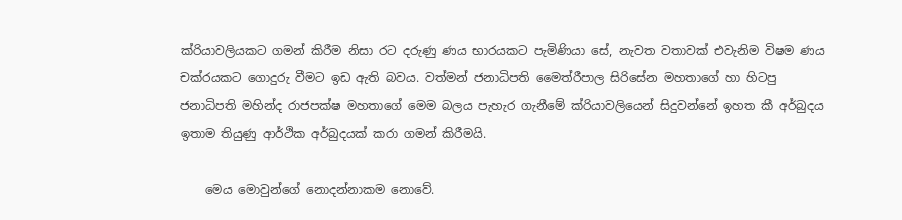ක්රියාවලියකට ගමන් කිරීම නිසා රට දරුණු ණය භාරයකට පැමිණියා සේ, නැවත වතාවක් එවැනිම විෂම ණය චක්රයකට ගොදුරු වීමට ඉඩ ඇති බවය. වත්මන් ජනාධිපති මෛත්රීපාල සිරිසේන මහතාගේ හා හිටපු ජනාධිපති මහින්ද රාජපක්ෂ මහතාගේ මෙම බලය පැහැර ගැනීමේ ක්රියාවලියෙන් සිදුවන්නේ ඉහත කී අර්බුදය ඉතාම තියුණු ආර්ථික අර්බුදයක් කරා ගමන් කිරීමයි.

    මෙය මොවුන්ගේ නොදන්නාකම නොවේ.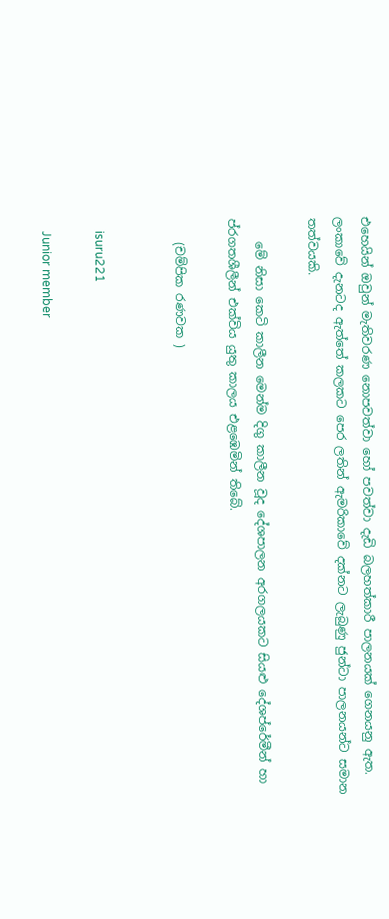එහෙයින් ඔවුන් මැතිවරණ නොපවත්වා හෝ පවත්වා දැඩි බලහත්කාරී පාලනයක් ගෙනයනු ඇත. ලංකාවේ දැනටද ඇත්තේ කලකට පෙර ලතින් ඇමරිකාවේ දක්නට ලැබුණු ජුන්ටා පාලනයන්ට සමාන තත්වයකි.

    මේ නිසා කෙටි කාලීන මෙන්ම දිගු කාලීන වූද දේශපාලන අරගලයකට සියළු දේශප්රේමීන් හා ප්රගතශීලීන් එක්විය යුතු කාලය එළඹෙමින් තිබේ.

    (චම්පික රණවක )


    isuru221

    Junior member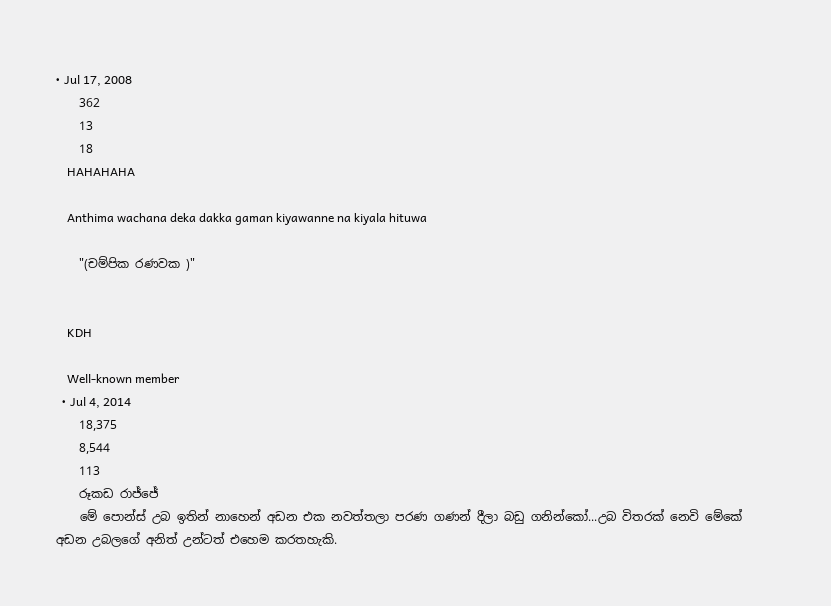• Jul 17, 2008
    362
    13
    18
    HAHAHAHA

    Anthima wachana deka dakka gaman kiyawanne na kiyala hituwa

    "(චම්පික රණවක )"


    KDH

    Well-known member
  • Jul 4, 2014
    18,375
    8,544
    113
    රූකඩ රාජ්ජේ
    මේ පොන්ස් උබ ඉතින් නාහෙන් අඩන එක නවත්තලා පරණ ගණන් දීලා බඩු ගනින්කෝ...උබ විතරක් නෙවි මේකේ අඩන උබලගේ අනිත් උන්ටත් එහෙම කරතහැකි.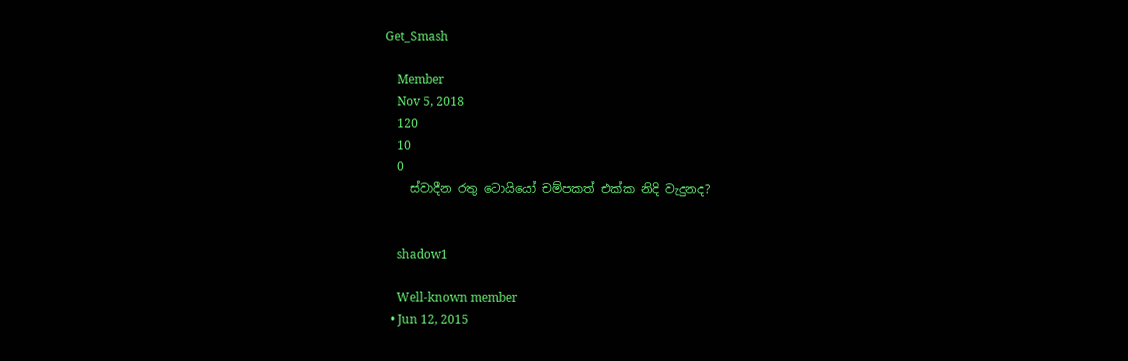Get_Smash

    Member
    Nov 5, 2018
    120
    10
    0
    ස්වාදීන රතු ටොයියෝ චම්පකත් එක්ක නිදි වැදුනද?


    shadow1

    Well-known member
  • Jun 12, 2015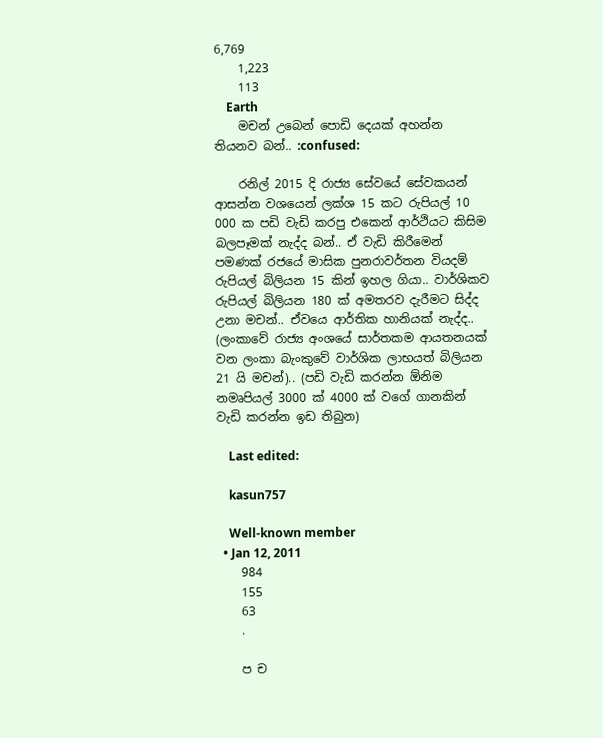6,769
    1,223
    113
    Earth
    මචන් උබෙන් පොඩි දෙයක් අහන්න තියනව බන්.. :confused:

    රනිල් 2015 දි රාජ්‍ය සේවයේ සේවකයන් ආසන්න වශයෙන් ලක්ශ 15 කට රුපියල් 10 000 ක පඩි වැඩි කරපු එකෙන් ආර්ථියට කිසිම බලපෑමක් නැද්ද බන්.. ඒ වැඩි කිරීමෙන් පමණක් රජයේ මාසික පුනරාවර්තන වියදම් රුපියල් බිලියන 15 කින් ඉහල ගියා.. වාර්ශිකව රුපියල් බිලියන 180 ක් අමතරව දැරීමට සිද්ද උනා මචන්.. ඒවයෙ ආර්තික හානියක් නැද්ද.. (ලංකාවේ රාජ්‍ය අංශයේ සාර්තකම ආයතනයක් වන ලංකා බැංකුවේ වාර්ශික ලාභයත් බිලියන 21 යි මචන්).. (පඩි වැඩි කරන්න ඕනිම නමෘපියල් 3000 ක් 4000 ක් වගේ ගානකින් වැඩි කරන්න ඉඩ තිබුන)

    Last edited:

    kasun757

    Well-known member
  • Jan 12, 2011
    984
    155
    63
    .

    ප ච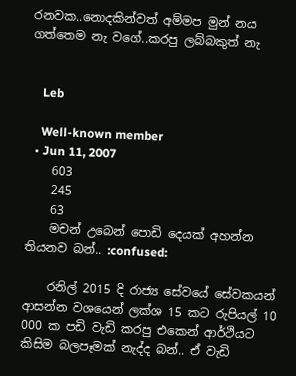රනවක..නොදකින්වත් අම්මප මුන් නය ගත්තෙම නැ වගේ..කරපු ලබ්බකුත් නැ


    Leb

    Well-known member
  • Jun 11, 2007
    603
    245
    63
    මචන් උබෙන් පොඩි දෙයක් අහන්න තියනව බන්.. :confused:

    රනිල් 2015 දි රාජ්‍ය සේවයේ සේවකයන් ආසන්න වශයෙන් ලක්ශ 15 කට රුපියල් 10 000 ක පඩි වැඩි කරපු එකෙන් ආර්ථියට කිසිම බලපෑමක් නැද්ද බන්.. ඒ වැඩි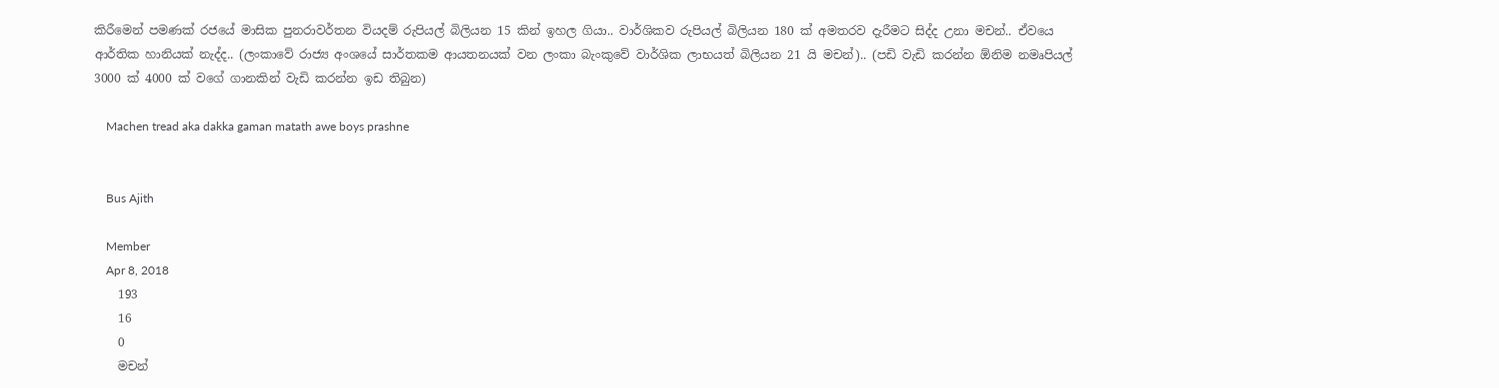කිරීමෙන් පමණක් රජයේ මාසික පුනරාවර්තන වියදම් රුපියල් බිලියන 15 කින් ඉහල ගියා.. වාර්ශිකව රුපියල් බිලියන 180 ක් අමතරව දැරීමට සිද්ද උනා මචන්.. ඒවයෙ ආර්තික හානියක් නැද්ද.. (ලංකාවේ රාජ්‍ය අංශයේ සාර්තකම ආයතනයක් වන ලංකා බැංකුවේ වාර්ශික ලාභයත් බිලියන 21 යි මචන්).. (පඩි වැඩි කරන්න ඕනිම නමෘපියල් 3000 ක් 4000 ක් වගේ ගානකින් වැඩි කරන්න ඉඩ තිබුන)

    Machen tread aka dakka gaman matath awe boys prashne


    Bus Ajith

    Member
    Apr 8, 2018
    193
    16
    0
    මචන්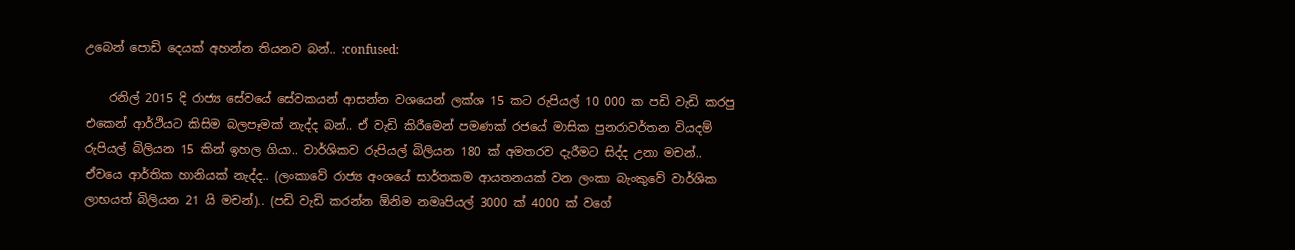උබෙන් පොඩි දෙයක් අහන්න තියනව බන්.. :confused:

    රනිල් 2015 දි රාජ්‍ය සේවයේ සේවකයන් ආසන්න වශයෙන් ලක්ශ 15 කට රුපියල් 10 000 ක පඩි වැඩි කරපු එකෙන් ආර්ථියට කිසිම බලපෑමක් නැද්ද බන්.. ඒ වැඩි කිරීමෙන් පමණක් රජයේ මාසික පුනරාවර්තන වියදම් රුපියල් බිලියන 15 කින් ඉහල ගියා.. වාර්ශිකව රුපියල් බිලියන 180 ක් අමතරව දැරීමට සිද්ද උනා මචන්.. ඒවයෙ ආර්තික හානියක් නැද්ද.. (ලංකාවේ රාජ්‍ය අංශයේ සාර්තකම ආයතනයක් වන ලංකා බැංකුවේ වාර්ශික ලාභයත් බිලියන 21 යි මචන්).. (පඩි වැඩි කරන්න ඕනිම නමෘපියල් 3000 ක් 4000 ක් වගේ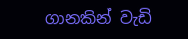ගානකින් වැඩි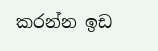කරන්න ඉඩ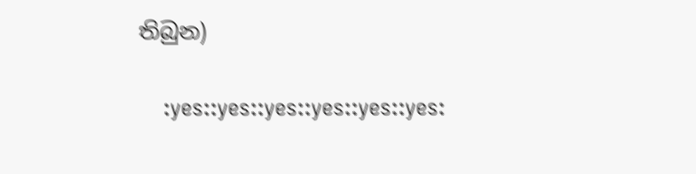තිබුන)

    :yes::yes::yes::yes::yes::yes: